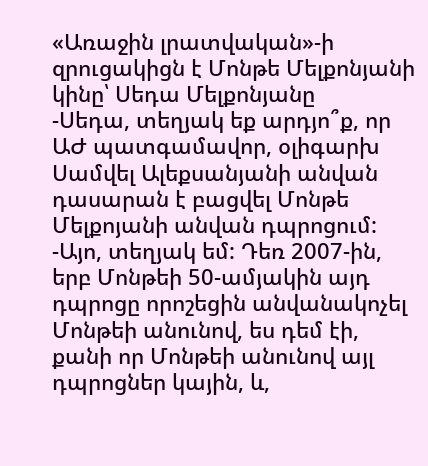«Առաջին լրատվական»-ի զրուցակիցն է Մոնթե Մելքոնյանի կինը՝ Սեդա Մելքոնյանը
-Սեդա, տեղյակ եք արդյո՞ք, որ ԱԺ պատգամավոր, օլիգարխ Սամվել Ալեքսանյանի անվան դասարան է բացվել Մոնթե Մելքոյանի անվան դպրոցում:
-Այո, տեղյակ եմ: Դեռ 2007-ին, երբ Մոնթեի 50-ամյակին այդ դպրոցը որոշեցին անվանակոչել Մոնթեի անունով, ես դեմ էի, քանի որ Մոնթեի անունով այլ դպրոցներ կային, և,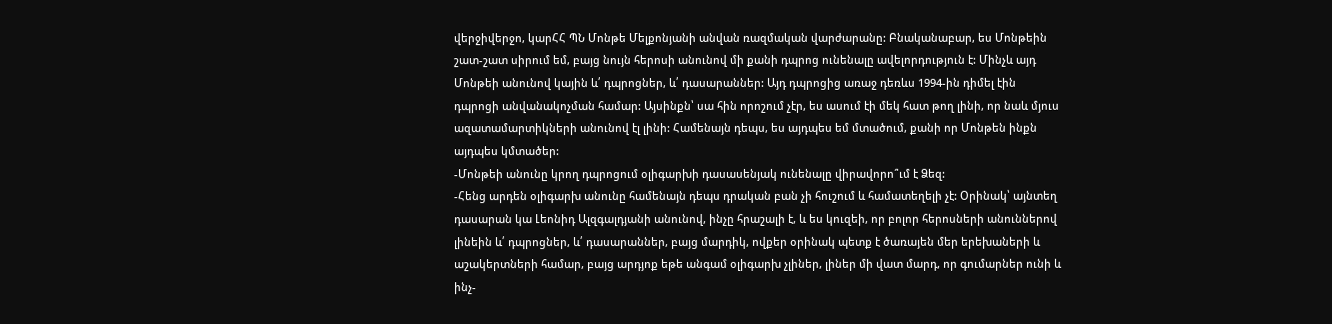վերջիվերջո, կարՀՀ ՊՆ Մոնթե Մելքոնյանի անվան ռազմական վարժարանը: Բնականաբար, ես Մոնթեին շատ-շատ սիրում եմ, բայց նույն հերոսի անունով մի քանի դպրոց ունենալը ավելորդություն է: Մինչև այդ Մոնթեի անունով կային և՛ դպրոցներ, և՛ դասարաններ: Այդ դպրոցից առաջ դեռևս 1994-ին դիմել էին դպրոցի անվանակոչման համար: Այսինքն՝ սա հին որոշում չէր, ես ասում էի մեկ հատ թող լինի, որ նաև մյուս ազատամարտիկների անունով էլ լինի: Համենայն դեպս, ես այդպես եմ մտածում, քանի որ Մոնթեն ինքն այդպես կմտածեր:
-Մոնթեի անունը կրող դպրոցում օլիգարխի դասասենյակ ունենալը վիրավորո՞ւմ է Ձեզ:
-Հենց արդեն օլիգարխ անունը համենայն դեպս դրական բան չի հուշում և համատեղելի չէ: Օրինակ՝ այնտեղ դասարան կա Լեոնիդ Ալզգալդյանի անունով, ինչը հրաշալի է, և ես կուզեի, որ բոլոր հերոսների անուններով լինեին և՛ դպրոցներ, և՛ դասարաններ, բայց մարդիկ, ովքեր օրինակ պետք է ծառայեն մեր երեխաների և աշակերտների համար, բայց արդյոք եթե անգամ օլիգարխ չլիներ, լիներ մի վատ մարդ, որ գումարներ ունի և ինչ-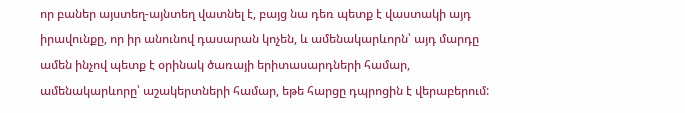որ բաներ այստեղ-այնտեղ վատնել է, բայց նա դեռ պետք է վաստակի այդ իրավունքը, որ իր անունով դասարան կոչեն, և ամենակարևորն՝ այդ մարդը ամեն ինչով պետք է օրինակ ծառայի երիտասարդների համար, ամենակարևորը՝ աշակերտների համար, եթե հարցը դպրոցին է վերաբերում: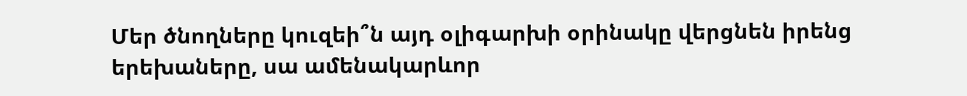Մեր ծնողները կուզեի՞ն այդ օլիգարխի օրինակը վերցնեն իրենց երեխաները, սա ամենակարևոր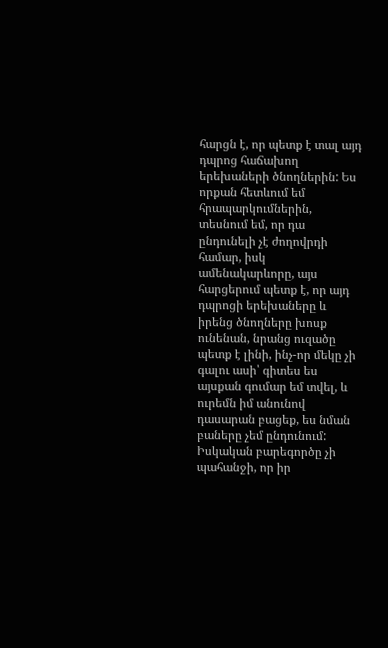հարցն է, որ պետք է տալ այդ դպրոց հաճախող երեխաների ծնողներին: Ես որքան հետևում եմ հրապարկումներին, տեսնում եմ, որ դա ընդունելի չէ ժողովրդի համար, իսկ ամենակարևորը, այս հարցերում պետք է, որ այդ դպրոցի երեխաները և իրենց ծնողները խոսք ունենան, նրանց ուզածը պետք է լինի, ինչ-որ մեկը չի գալու ասի՝ գիտես ես այսքան գումար եմ տվել, և ուրեմն իմ անունով դասարան բացեք, ես նման բաները չեմ ընդունում: Իսկական բարեգործը չի պահանջի, որ իր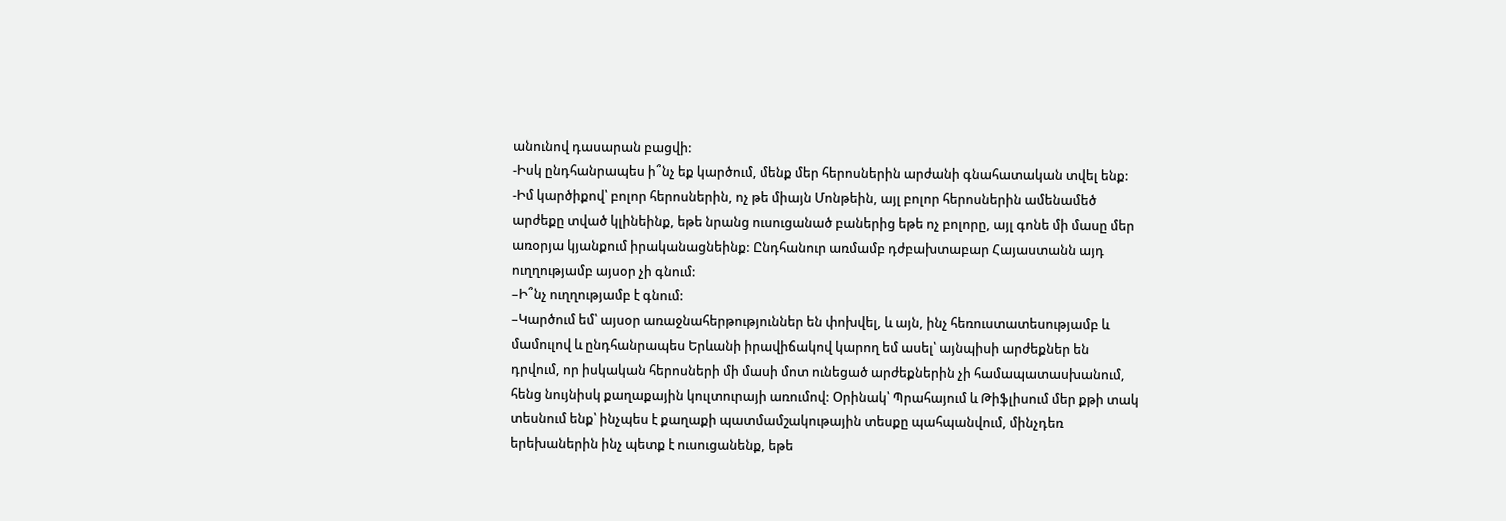անունով դասարան բացվի:
-Իսկ ընդհանրապես ի՞նչ եք կարծում, մենք մեր հերոսներին արժանի գնահատական տվել ենք:
-Իմ կարծիքով՝ բոլոր հերոսներին, ոչ թե միայն Մոնթեին, այլ բոլոր հերոսներին ամենամեծ արժեքը տված կլինեինք, եթե նրանց ուսուցանած բաներից եթե ոչ բոլորը, այլ գոնե մի մասը մեր առօրյա կյանքում իրականացնեինք: Ընդհանուր առմամբ դժբախտաբար Հայաստանն այդ ուղղությամբ այսօր չի գնում:
–Ի՞նչ ուղղությամբ է գնում:
–Կարծում եմ՝ այսօր առաջնահերթություններ են փոխվել, և այն, ինչ հեռուստատեսությամբ և մամուլով և ընդհանրապես Երևանի իրավիճակով կարող եմ ասել՝ այնպիսի արժեքներ են դրվում, որ իսկական հերոսների մի մասի մոտ ունեցած արժեքներին չի համապատասխանում, հենց նույնիսկ քաղաքային կուլտուրայի առումով: Օրինակ՝ Պրահայում և Թիֆլիսում մեր քթի տակ տեսնում ենք՝ ինչպես է քաղաքի պատմամշակութային տեսքը պահպանվում, մինչդեռ երեխաներին ինչ պետք է ուսուցանենք, եթե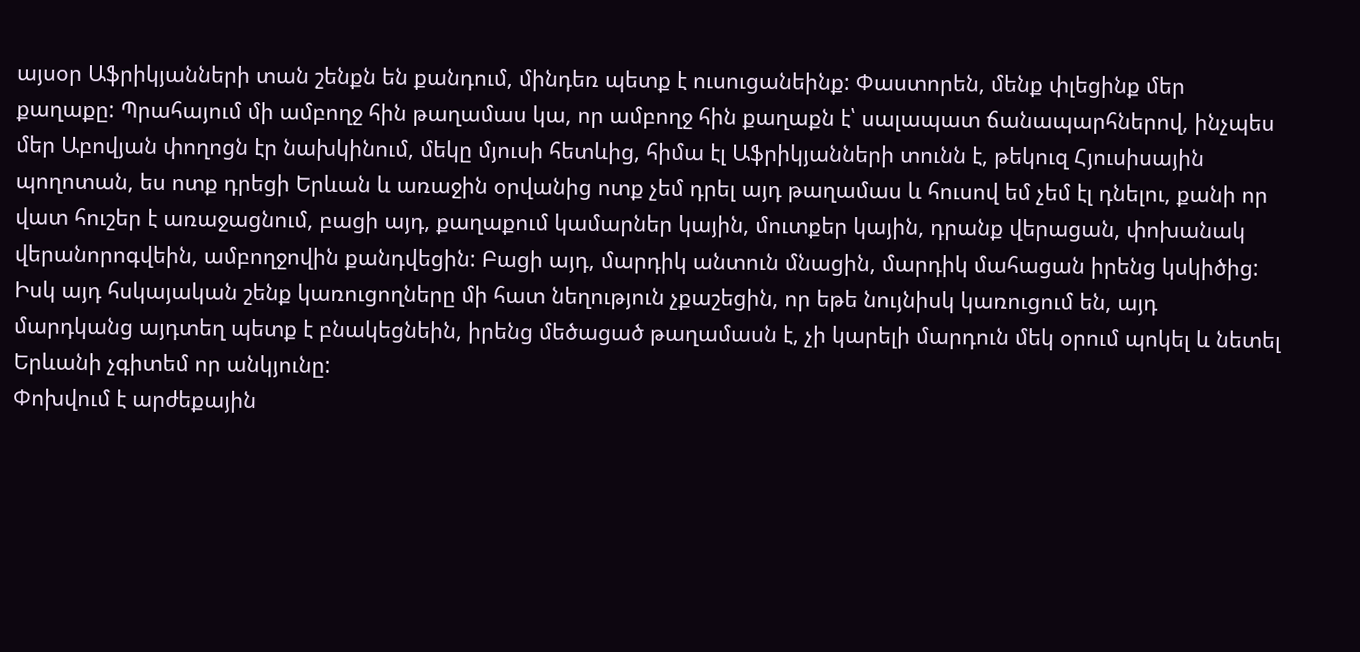այսօր Աֆրիկյանների տան շենքն են քանդում, մինդեռ պետք է ուսուցանեինք: Փաստորեն, մենք փլեցինք մեր քաղաքը: Պրահայում մի ամբողջ հին թաղամաս կա, որ ամբողջ հին քաղաքն է՝ սալապատ ճանապարհներով, ինչպես մեր Աբովյան փողոցն էր նախկինում, մեկը մյուսի հետևից, հիմա էլ Աֆրիկյանների տունն է, թեկուզ Հյուսիսային պողոտան, ես ոտք դրեցի Երևան և առաջին օրվանից ոտք չեմ դրել այդ թաղամաս և հուսով եմ չեմ էլ դնելու, քանի որ վատ հուշեր է առաջացնում, բացի այդ, քաղաքում կամարներ կային, մուտքեր կային, դրանք վերացան, փոխանակ վերանորոգվեին, ամբողջովին քանդվեցին: Բացի այդ, մարդիկ անտուն մնացին, մարդիկ մահացան իրենց կսկիծից: Իսկ այդ հսկայական շենք կառուցողները մի հատ նեղություն չքաշեցին, որ եթե նույնիսկ կառուցում են, այդ մարդկանց այդտեղ պետք է բնակեցնեին, իրենց մեծացած թաղամասն է, չի կարելի մարդուն մեկ օրում պոկել և նետել Երևանի չգիտեմ որ անկյունը:
Փոխվում է արժեքային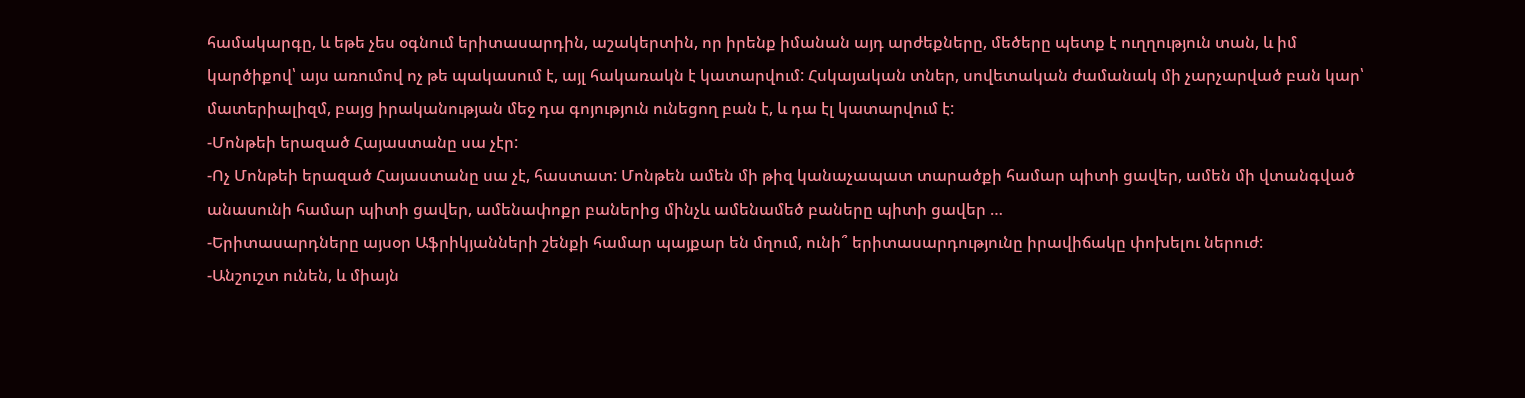համակարգը, և եթե չես օգնում երիտասարդին, աշակերտին, որ իրենք իմանան այդ արժեքները, մեծերը պետք է ուղղություն տան, և իմ կարծիքով՝ այս առումով ոչ թե պակասում է, այլ հակառակն է կատարվում: Հսկայական տներ, սովետական ժամանակ մի չարչարված բան կար՝ մատերիալիզմ, բայց իրականության մեջ դա գոյություն ունեցող բան է, և դա էլ կատարվում է:
-Մոնթեի երազած Հայաստանը սա չէր:
-Ոչ Մոնթեի երազած Հայաստանը սա չէ, հաստատ: Մոնթեն ամեն մի թիզ կանաչապատ տարածքի համար պիտի ցավեր, ամեն մի վտանգված անասունի համար պիտի ցավեր, ամենափոքր բաներից մինչև ամենամեծ բաները պիտի ցավեր …
-Երիտասարդները այսօր Աֆրիկյանների շենքի համար պայքար են մղում, ունի՞ երիտասարդությունը իրավիճակը փոխելու ներուժ:
-Անշուշտ ունեն, և միայն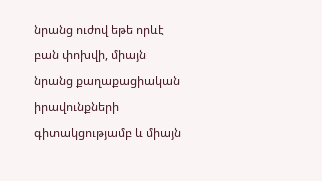նրանց ուժով եթե որևէ բան փոխվի, միայն նրանց քաղաքացիական իրավունքների գիտակցությամբ և միայն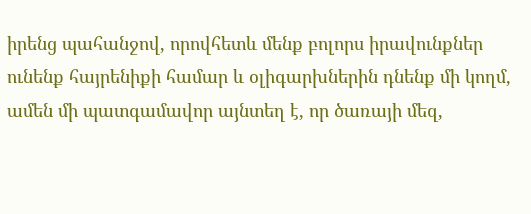իրենց պահանջով, որովհետև մենք բոլորս իրավունքներ ունենք հայրենիքի համար և օլիգարխներին դնենք մի կողմ, ամեն մի պատգամավոր այնտեղ է, որ ծառայի մեզ,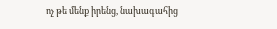ոչ թե մենք իրենց, նախագահից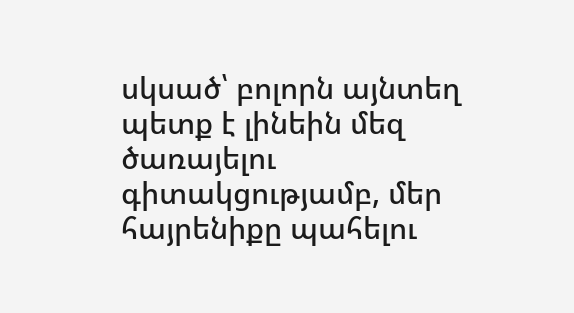սկսած՝ բոլորն այնտեղ պետք է լինեին մեզ ծառայելու գիտակցությամբ, մեր հայրենիքը պահելու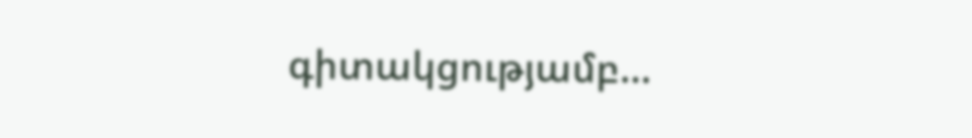գիտակցությամբ…